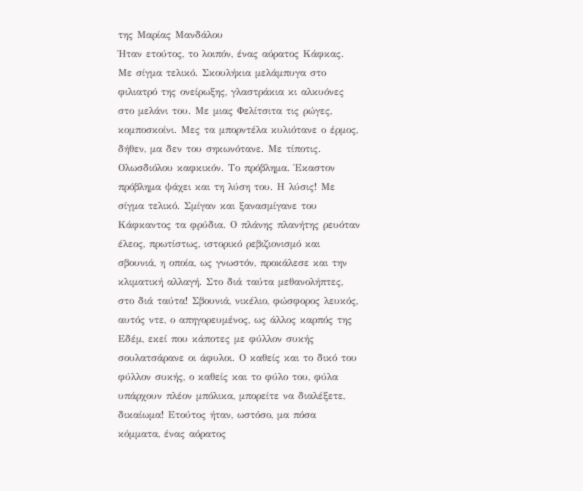της Μαρίας Μανδάλου
Ήταν ετούτος, το λοιπόν, ένας αόρατος Κάφκας. Με σίγμα τελικό. Σκουλήκια μελάμπυγα στο φιλιατρό της ονείρωξης, γλαστράκια κι αλκυόνες στο μελάνι του. Με μιας Φελίτσιτα τις ρώγες, κομποσκοίνι. Μες τα μπορντέλα κυλιότανε ο έρμος, δήθεν, μα δεν του σηκωνότανε. Με τίποτις. Ολωσδιόλου καφκικόν. Το πρόβλημα. Έκαστον πρόβλημα ψάχει και τη λύση του. Η λύσις! Με σίγμα τελικό. Σμίγαν και ξανασμίγανε του Κάφκαντος τα φρύδια. Ο πλάνης πλανήτης ρευόταν έλεος, πρωτίστως, ιστορικό ρεβιζιονισμό και σβουνιά, η οποία, ως γνωστόν, προκάλεσε και την κλιματική αλλαγή. Στο διά ταύτα μεθανολήπτες, στο διά ταύτα! Σβουνιά, νικέλιο, φώσφορος λευκός, αυτός ντε, ο απηγορευμένος, ως άλλος καρπός της Εδέμ, εκεί που κάποτες με φύλλον συκής σουλατσάρανε οι άφυλοι. Ο καθείς και το δικό του φύλλον συκής, ο καθείς και το φύλο του, φύλα υπάρχουν πλέον μπόλικα, μπορείτε να διαλέξετε, δικαίωμα! Ετούτος ήταν, ωστόσο, μα πόσα κόμματα, ένας αόρατος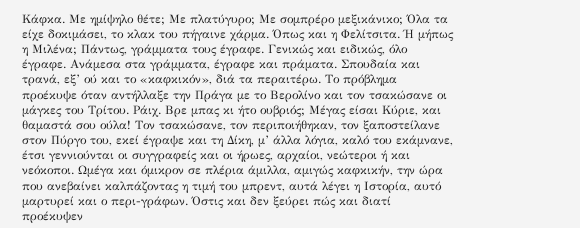Κάφκα. Με ημίψηλο θέτε; Με πλατύγυρο; Με σομπρέρο μεξικάνικο; Όλα τα είχε δοκιμάσει, το κλακ του πήγαινε χάρμα. Όπως και η Φελίτσιτα. Ή μήπως η Μιλένα; Πάντως, γράμματα τους έγραφε. Γενικώς και ειδικώς, όλο έγραφε. Ανάμεσα στα γράμματα, έγραφε και πράματα. Σπουδαία και τρανά, εξ’ ού και το «καφκικόν», διά τα περαιτέρω. Το πρόβλημα προέκυψε όταν αντήλλαξε την Πράγα με το Βερολίνο και τον τσακώσανε οι μάγκες του Τρίτου. Ράιχ. Βρε μπας κι ήτο ουβριός; Μέγας είσαι Κύριε, και θαμαστά σου ούλα! Τον τσακώσανε, τον περιποιήθηκαν, τον ξαποστείλανε στον Πύργο του, εκεί έγραψε και τη Δίκη, μ’ άλλα λόγια, καλό του εκάμνανε, έτσι γεννιούνται οι συγγραφείς και οι ήρωες, αρχαίοι, νεώτεροι ή και νεόκοποι. Ωμέγα και όμικρον σε πλέρια άμιλλα, αμιγώς καφκικήν, την ώρα που ανεβαίνει καλπάζοντας η τιμή του μπρεντ, αυτά λέγει η Ιστορία, αυτό μαρτυρεί και ο περι-γράφων. Όστις και δεν ξεύρει πώς και διατί προέκυψεν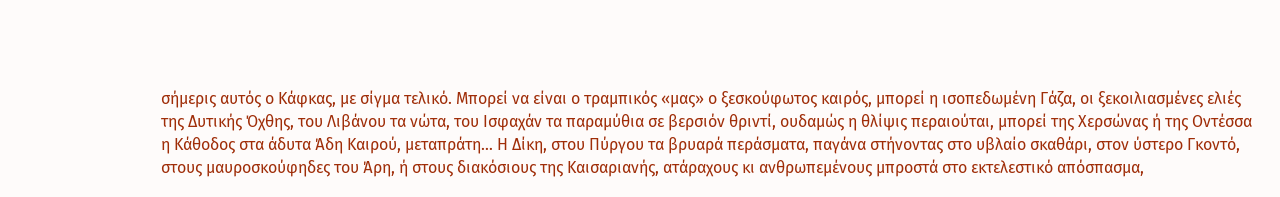σήμερις αυτός ο Κάφκας, με σίγμα τελικό. Μπορεί να είναι ο τραμπικός «μας» ο ξεσκούφωτος καιρός, μπορεί η ισοπεδωμένη Γάζα, οι ξεκοιλιασμένες ελιές της Δυτικής Όχθης, του Λιβάνου τα νώτα, του Ισφαχάν τα παραμύθια σε βερσιόν θριντί, ουδαμώς η θλίψις περαιούται, μπορεί της Χερσώνας ή της Οντέσσα η Κάθοδος στα άδυτα Άδη Καιρού, μεταπράτη… Η Δίκη, στου Πύργου τα βρυαρά περάσματα, παγάνα στήνοντας στο υβλαίο σκαθάρι, στον ύστερο Γκοντό, στους μαυροσκούφηδες του Άρη, ή στους διακόσιους της Καισαριανής, ατάραχους κι ανθρωπεμένους μπροστά στο εκτελεστικό απόσπασμα,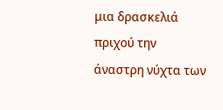μια δρασκελιά πριχού την άναστρη νύχτα των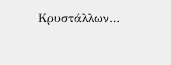Κρυστάλλων…